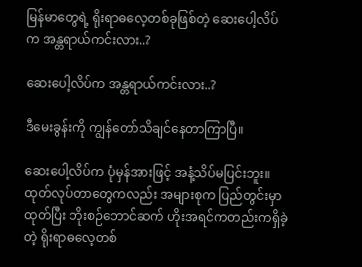မြန်မာတွေရဲ့ ရိုးရာဓလေ့တစ်ခုဖြစ်တဲ့ ဆေးပေါ့လိပ်က အန္တရာယ်ကင်းလား..?

ဆေးပေါ့လိပ်က အန္တရာယ်ကင်းလား..?

ဒီမေးခွန်းကို ကျွန်တော်သိချင်နေတာကြာပြီ။

ဆေးပေါ့လိပ်က ပုံမှန်အားဖြင့် အနံ့သိပ်မပြင်းဘူး။ ထုတ်လုပ်တာတွေကလည်း အများစုက ပြည်တွင်းမှာထုတ်ပြီး ဘိုးစဉ်ဘောင်ဆက် ဟိုးအရင်ကတည်းကရှိခဲ့တဲ့ ရိုးရာဓလေ့တစ်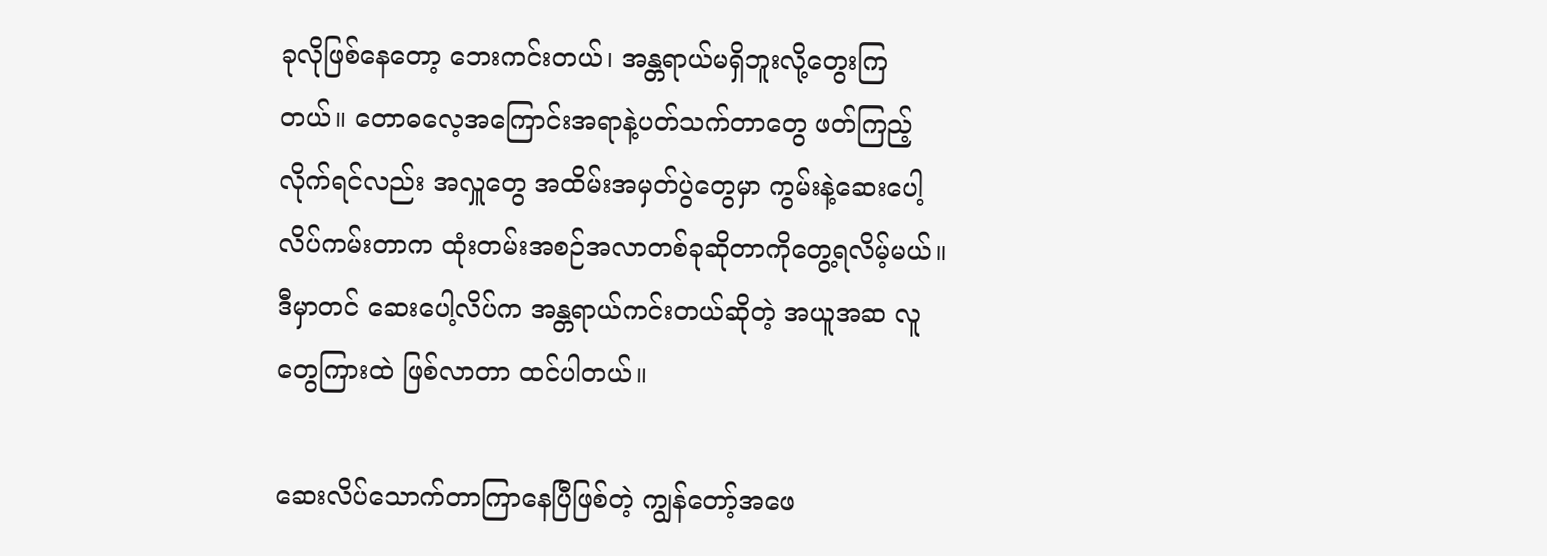ခုလိုဖြစ်နေတော့ ဘေးကင်းတယ်၊ အန္တရာယ်မရှိဘူးလို့တွေးကြတယ်။ တောဓလေ့အကြောင်းအရာနဲ့ပတ်သက်တာတွေ ဖတ်ကြည့်လိုက်ရင်လည်း အလှူတွေ အထိမ်းအမှတ်ပွဲတွေမှာ ကွမ်းနဲ့ဆေးပေါ့လိပ်ကမ်းတာက ထုံးတမ်းအစဉ်အလာတစ်ခုဆိုတာကိုတွေ့ရလိမ့်မယ်။ ဒီမှာတင် ဆေးပေါ့လိပ်က အန္တရာယ်ကင်းတယ်ဆိုတဲ့ အယူအဆ လူတွေကြားထဲ ဖြစ်လာတာ ထင်ပါတယ်။

ဆေးလိပ်သောက်တာကြာနေပြီဖြစ်တဲ့ ကျွန်တော့်အဖေ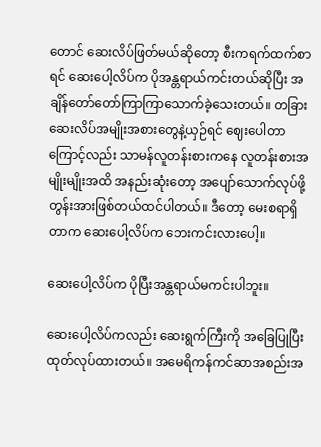တောင် ဆေးလိပ်ဖြတ်မယ်ဆိုတော့ စီးကရက်ထက်စာရင် ဆေးပေါ့လိပ်က ပိုအန္တရာယ်ကင်းတယ်ဆိုပြီး အချိန်တော်တော်ကြာကြာသောက်ခဲ့သေးတယ်။ တခြားဆေးလိပ်အမျိုးအစားတွေနဲ့ယှဉ်ရင် ဈေးပေါတာကြောင့်လည်း သာမန်လူတန်းစားကနေ လူတန်းစားအမျိုးမျိုးအထိ အနည်းဆုံးတော့ အပျော်သောက်လုပ်ဖို့ တွန်းအားဖြစ်တယ်ထင်ပါတယ်။ ဒီတော့ မေးစရာရှိတာက ဆေးပေါ့လိပ်က ဘေးကင်းလားပေါ့။

ဆေးပေါ့လိပ်က ပိုပြီးအန္တရာယ်မကင်းပါဘူး။

ဆေးပေါ့လိပ်ကလည်း ဆေးရွက်ကြီးကို အခြေပြုပြီး ထုတ်လုပ်ထားတယ်။ အမေရိကန်ကင်ဆာအစည်းအ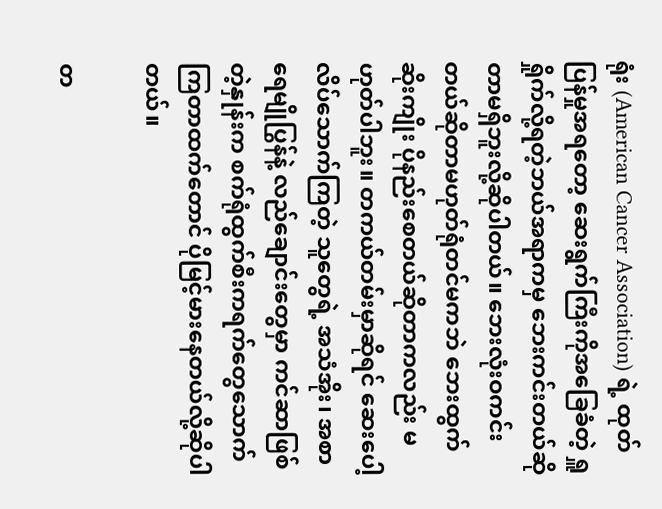ရုံး (American Cancer Association) ရဲ့ ထုတ်ပြန်မှုအရတော့ ဆေးရွက်ကြီးကိုအခြေခံတဲ့ ရှူရှိုက်လို့ရတဲ့ဘယ်အရာကမှ ဘေးကင်းတယ်ဆိုတာမရှိဘူးလို့ဆိုပါတယ်။ ဘေးလုံးဝကင်းတယ်ဆိုတာမဟုတ်ရုံတင်မကဘဲ ဘေးထွက်ဆိုးကျိုး ပိုနည်းစေတယ်ဆိုတာကလည်း မဟုတ်ပါဘူး။ တကယ်တမ်းမှာဆိုရင် ဆေးပေါ့လိပ်သောက်ကြတဲ့ သူတွေရဲ့ အသံအိုး၊ အစာရေမျိုပြွန်နဲ့ လည်ချောင်းတွေမှာ ကင်ဆာဖြစ်တဲ့နှုန်းက စက်ရုံထွက်စီးကရက်တွေသောက်ကြတာထက်တောင် ပိုမြင့်မားနေတယ်လို့ဆိုပါတယ်။

တ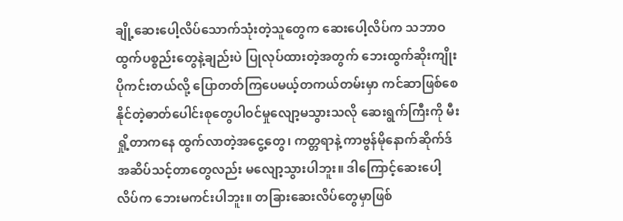ချို့ဆေးပေါ့လိပ်သောက်သုံးတဲ့သူတွေက ဆေးပေါ့လိပ်က သဘာဝထွက်ပစ္စည်းတွေနဲ့ချည်းပဲ ပြုလုပ်ထားတဲ့အတွက် ဘေးထွက်ဆိုးကျိုးပိုကင်းတယ်လို့ ပြောတတ်ကြပေမယ့်တကယ်တမ်းမှာ ကင်ဆာဖြစ်စေနိုင်တဲ့ဓာတ်ပေါင်းစုတွေပါဝင်မှုလျော့မသွားသလို ဆေးရွက်ကြီးကို မီးရှို့တာကနေ ထွက်လာတဲ့အငွေ့တွေ၊ ကတ္တရာနဲ့ ကာဗွန်မိုနောက်ဆိုက်ဒ်အဆိပ်သင့်တာတွေလည်း မလျော့သွားပါဘူး။ ဒါကြောင့်ဆေးပေါ့လိပ်က ဘေးမကင်းပါဘူး။ တခြားဆေးလိပ်တွေမှာဖြစ်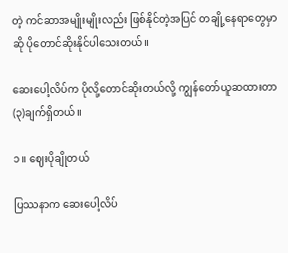တဲ့ ကင်ဆာအမျိုးမျိုးလည်း ဖြစ်နိုင်တဲ့အပြင် တချို့နေရာတွေမှာဆို ပိုတောင်ဆိုးနိုင်ပါသေးတယ်။

ဆေးပေါ့လိပ်က ပိုလို့တောင်ဆိုးတယ်လို့ ကျွန်တော်ယူဆထားတာ (၃)ချက်ရှိတယ်။

၁။ ဈေးပိုချိုတယ်

ပြဿနာက ဆေးပေါ့လိပ်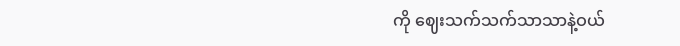ကို ဈေးသက်သက်သာသာနဲ့ဝယ်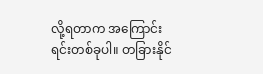လို့ရတာက အကြောင်းရင်းတစ်ခုပါ။ တခြားနိုင်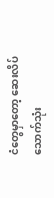ငံတွေမှာတော့ ဆေးလိပ်သောက်သုံး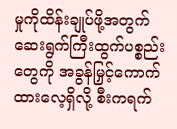မှုကိုထိန်းချုပ်ဖို့အတွက် ဆေးရွက်ကြီးထွက်ပစ္စည်းတွေကို အခွန်မြှင့်ကောက်ထားလေ့ရှိလို့ စီးကရက်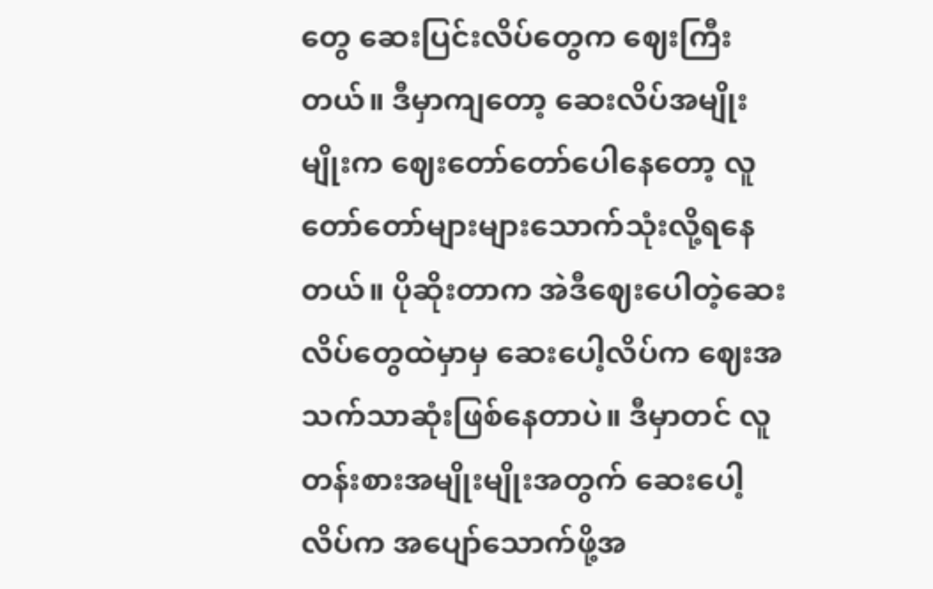တွေ ဆေးပြင်းလိပ်တွေက ဈေးကြီးတယ်။ ဒီမှာကျတော့ ဆေးလိပ်အမျိုးမျိုးက ဈေးတော်တော်ပေါနေတော့ လူတော်တော်များများသောက်သုံးလို့ရနေတယ်။ ပိုဆိုးတာက အဲဒီဈေးပေါတဲ့ဆေးလိပ်တွေထဲမှာမှ ဆေးပေါ့လိပ်က ဈေးအသက်သာဆုံးဖြစ်နေတာပဲ။ ဒီမှာတင် လူတန်းစားအမျိုးမျိုးအတွက် ဆေးပေါ့လိပ်က အပျော်သောက်ဖို့အ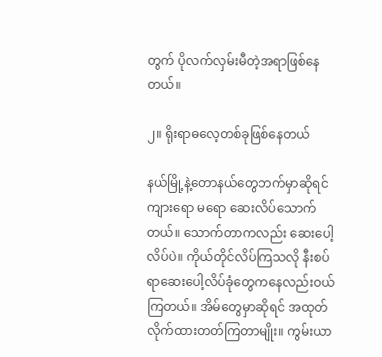တွက် ပိုလက်လှမ်းမီတဲ့အရာဖြစ်နေတယ်။

၂။ ရိုးရာဓလေ့တစ်ခုဖြစ်နေတယ်

နယ်မြို့နဲ့တောနယ်တွေဘက်မှာဆိုရင် ကျားရော မရော ဆေးလိပ်သောက်တယ်။ သောက်တာကလည်း ဆေးပေါ့လိပ်ပဲ။ ကိုယ်တိုင်လိပ်ကြသလို နီးစပ်ရာဆေးပေါ့လိပ်ခုံတွေကနေလည်းဝယ်ကြတယ်။ အိမ်တွေမှာဆိုရင် အထုတ်လိုက်ထားတတ်ကြတာမျိုး။ ကွမ်းယာ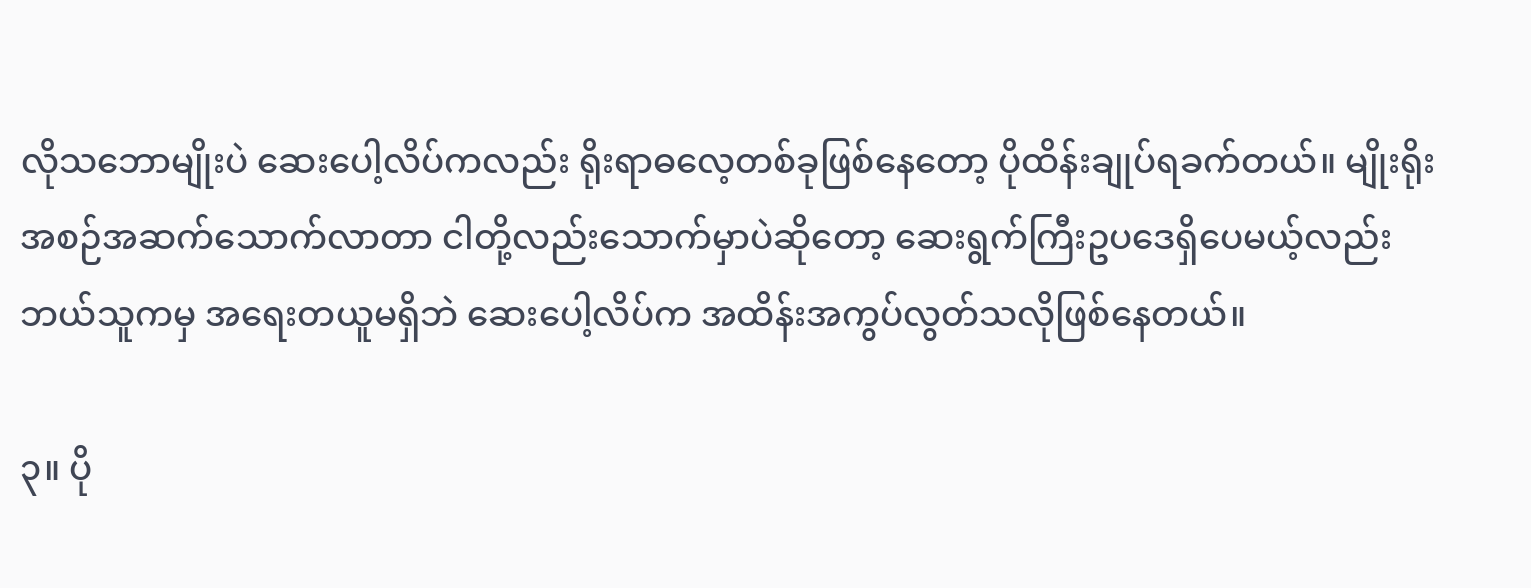လိုသဘောမျိုးပဲ ဆေးပေါ့လိပ်ကလည်း ရိုးရာဓလေ့တစ်ခုဖြစ်နေတော့ ပိုထိန်းချုပ်ရခက်တယ်။ မျိုးရိုးအစဉ်အဆက်သောက်လာတာ ငါတို့လည်းသောက်မှာပဲဆိုတော့ ဆေးရွက်ကြီးဥပဒေရှိပေမယ့်လည်း ဘယ်သူကမှ အရေးတယူမရှိဘဲ ဆေးပေါ့လိပ်က အထိန်းအကွပ်လွတ်သလိုဖြစ်နေတယ်။

၃။ ပို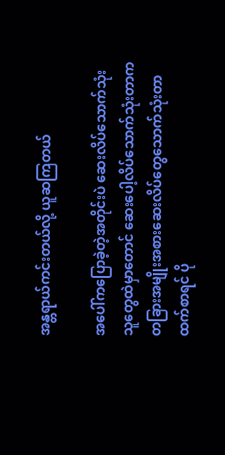အန္တရာယ်ကင်းတယ်လို့ ယူဆကြတယ်

အပေါ်ကပြောခဲ့တဲ့အတိုင်းပဲ ဆေးလိပ်သောက်သုံးသူတွေထဲမှာတောင် ဆေးပေါ့လိပ်သောက်သုံးတာက တခြားအမျိုးအစားဆေးလိပ်တွေသောက်သုံးတာထက်စာရင် ပို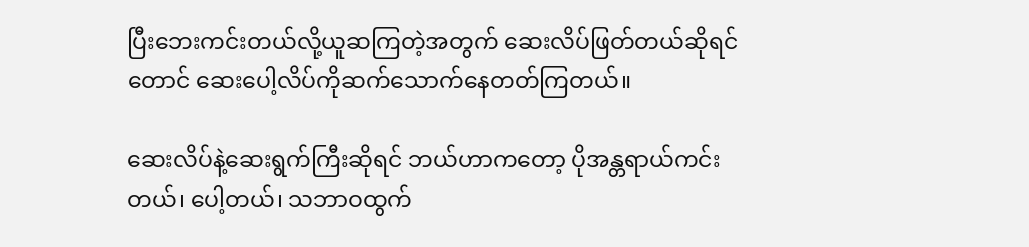ပြီးဘေးကင်းတယ်လို့ယူဆကြတဲ့အတွက် ဆေးလိပ်ဖြတ်တယ်ဆိုရင်တောင် ဆေးပေါ့လိပ်ကိုဆက်သောက်နေတတ်ကြတယ်။

ဆေးလိပ်နဲ့ဆေးရွက်ကြီးဆိုရင် ဘယ်ဟာကတော့ ပိုအန္တရာယ်ကင်းတယ်၊ ပေါ့တယ်၊ သဘာဝထွက်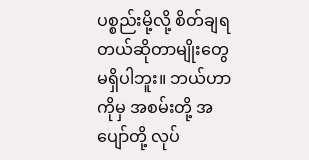ပစ္စည်းမို့လို့ စိတ်ချရတယ်ဆိုတာမျိုးတွေမရှိပါဘူး။ ဘယ်ဟာကိုမှ အစမ်းတို့ အပျော်တို့ လုပ်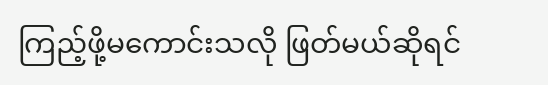ကြည့်ဖို့မကောင်းသလို ဖြတ်မယ်ဆိုရင်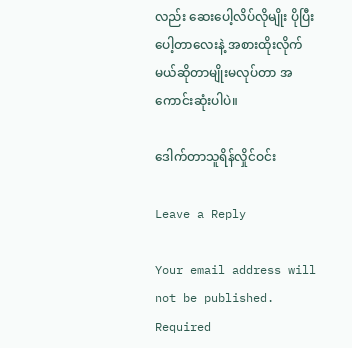လည်း ဆေးပေါ့လိပ်လိုမျိုး ပိုပြီးပေါ့တာလေးနဲ့ အစားထိုးလိုက်မယ်ဆိုတာမျိုးမလုပ်တာ အကောင်းဆုံးပါပဲ။

ဒေါက်တာသူရိန်လှိုင်ဝင်း

Leave a Reply

Your email address will not be published. Required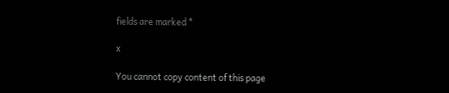fields are marked *

x

You cannot copy content of this page